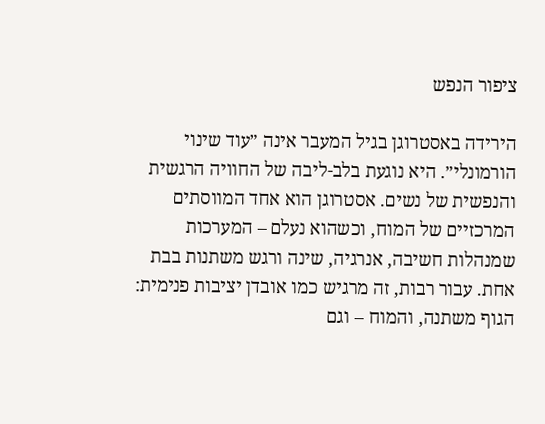ציפור הנפש

הירידה באסטרוגן בגיל המעבר אינה ״עוד שינוי הורמונלי״. היא נוגעת בלב-ליבה של החוויה הרגשית והנפשית של נשים. אסטרוגן הוא אחד המווסתים המרכזיים של המוח, וכשהוא נעלם – המערכות שמנהלות חשיבה, אנרגיה, שינה ורגש משתנות בבת אחת. עבור רבות, זה מרגיש כמו אובדן יציבות פנימית: הגוף משתנה, והמוח – וגם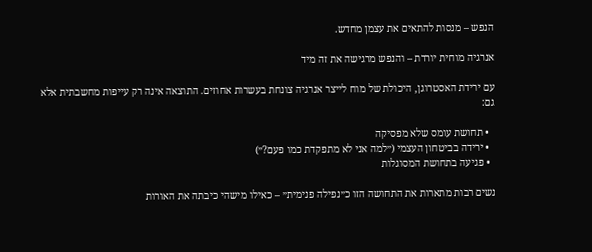הנפש – מנסות להתאים את עצמן מחדש.

אנרגיה מוחית יורדת – והנפש מרגישה את זה מיד

עם ירידת האסטרוגן, היכולת של מוח לייצר אנרגיה צונחת בעשרות אחוזים. התוצאה אינה רק עייפות מחשבתית אלא גם:

  • תחושת עומס שלא מפסיקה
  • ירידה בביטחון העצמי (״למה אני לא מתפקדת כמו פעם?״)
  • פגיעה בתחושת המסוגלות

נשים רבות מתארות את התחושה הזו כ״נפילה פנימית״ – כאילו מישהי כיבתה את האורות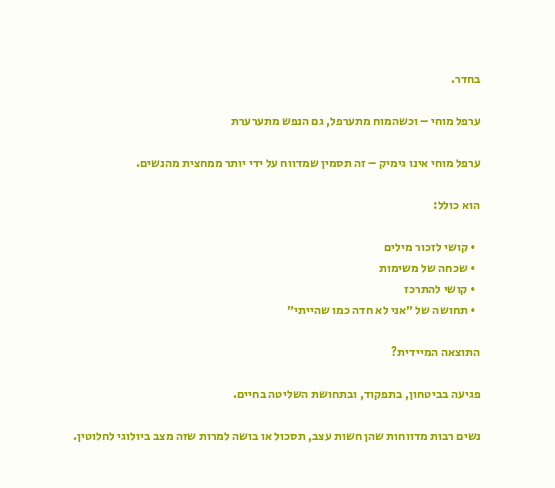בחדר.

ערפל מוחי – וכשהמוח מתערפל, גם הנפש מתערערת

ערפל מוחי אינו גימיק – זה תסמין שמדווח על ידי יותר ממחצית מהנשים.

הוא כולל:

  • קושי לזכור מילים
  • שכחה של משימות
  • קושי להתרכז
  • תחושה של ״אני לא חדה כמו שהייתי״

התוצאה המיידית?

פגיעה בביטחון, בתפקוד, ובתחושת השליטה בחיים.

נשים רבות מדווחות שהן חשות עצב, תסכול או בושה למרות שזה מצב ביולוגי לחלוטין.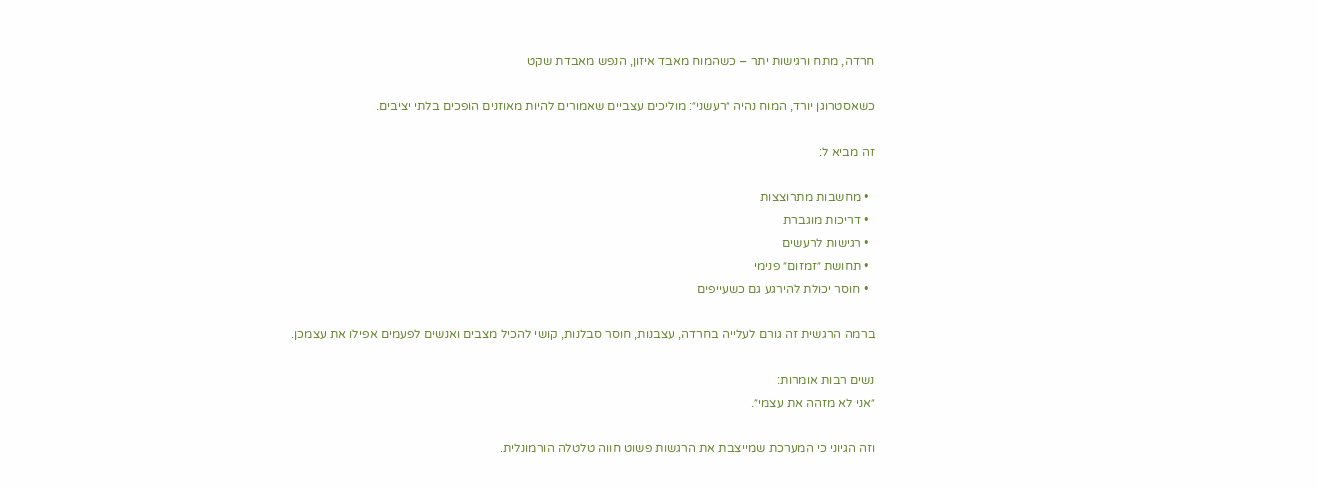חרדה, מתח ורגישות יתר – כשהמוח מאבד איזון, הנפש מאבדת שקט

כשאסטרוגן יורד, המוח נהיה ״רעשני״: מוליכים עצביים שאמורים להיות מאוזנים הופכים בלתי יציבים.

זה מביא ל:

  • מחשבות מתרוצצות
  • דריכות מוגברת
  • רגישות לרעשים
  • תחושת ״זמזום״ פנימי
  • חוסר יכולת להירגע גם כשעייפים

ברמה הרגשית זה גורם לעלייה בחרדה, עצבנות, חוסר סבלנות, קושי להכיל מצבים ואנשים לפעמים אפילו את עצמכן.

נשים רבות אומרות:
״אני לא מזהה את עצמי״.

וזה הגיוני כי המערכת שמייצבת את הרגשות פשוט חווה טלטלה הורמונלית.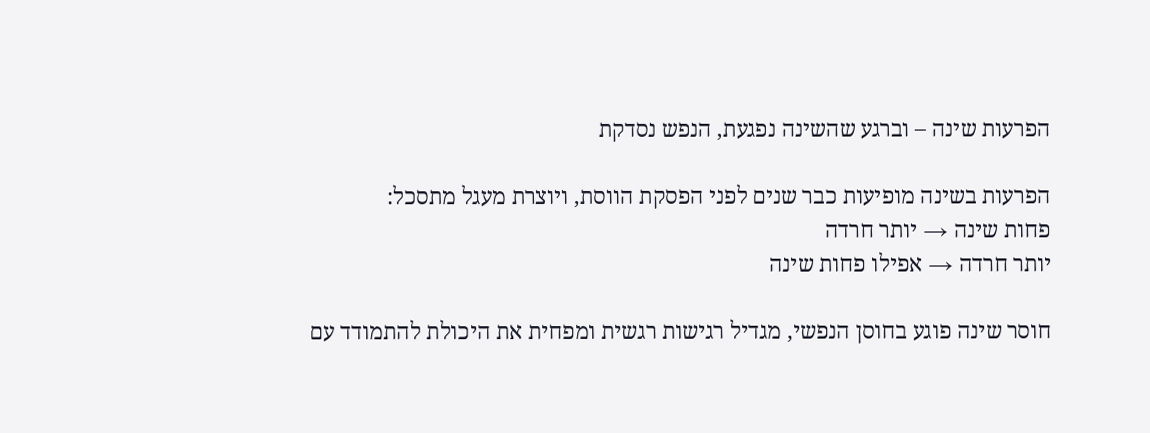הפרעות שינה – וברגע שהשינה נפגעת, הנפש נסדקת

הפרעות בשינה מופיעות כבר שנים לפני הפסקת הווסת, ויוצרת מעגל מתסכל:
פחות שינה → יותר חרדה
יותר חרדה → אפילו פחות שינה

חוסר שינה פוגע בחוסן הנפשי, מגדיל רגישות רגשית ומפחית את היכולת להתמודד עם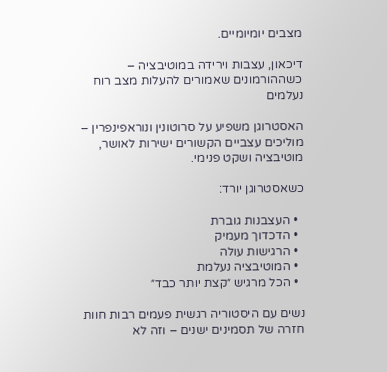מצבים יומיומיים.

דיכאון, עצבות וירידה במוטיבציה – כשההורמונים שאמורים להעלות מצב רוח נעלמים

האסטרוגן משפיע על סרוטונין ונוראפינפרין – מוליכים עצביים הקשורים ישירות לאושר, מוטיבציה ושקט פנימי.

כשאסטרוגן יורד:

  • העצבנות גוברת
  • הדכדוך מעמיק
  • הרגישות עולה
  • המוטיבציה נעלמת
  • הכל מרגיש ״קצת יותר כבד״

נשים עם היסטוריה רגשית פעמים רבות חוות חזרה של תסמינים ישנים – וזה לא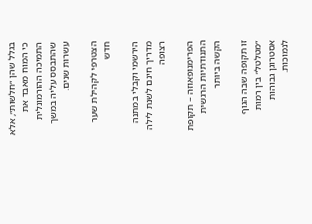בגלל שהן ״חלשות״, אלא כי המוח מאבד את התמיכה ההורמונלית שהתבסס עליה במשך עשרות שנים.

הצטרפי לקהילת שער חדש

הירשמי וקבלי במתנה מדריך חינם לשנת לילה רצופה

הפרימנופאוזה – תקופת התנודתיות הרגשית הקשה ביותר

זו תקופה שבה הגוף ״מטלטל״ בין רמות אסטרוגן גבוהות לנמוכות.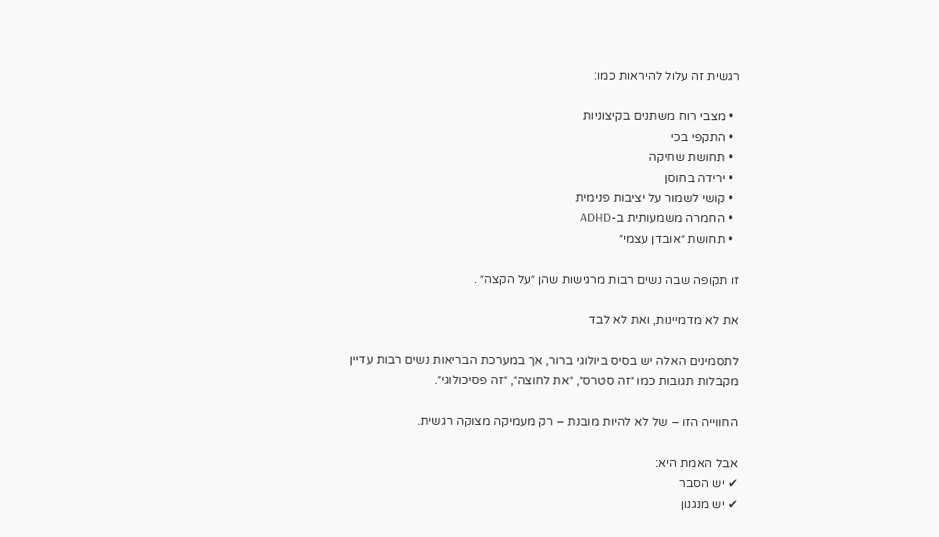רגשית זה עלול להיראות כמו:

  • מצבי רוח משתנים בקיצוניות
  • התקפי בכי
  • תחושת שחיקה
  • ירידה בחוסן
  • קושי לשמור על יציבות פנימית
  • החמרה משמעותית ב-ADHD
  • תחושת ״אובדן עצמי״

זו תקופה שבה נשים רבות מרגישות שהן ״על הקצה״ .

את לא מדמיינות, ואת לא לבד

לתסמינים האלה יש בסיס ביולוגי ברור, אך במערכת הבריאות נשים רבות עדיין מקבלות תגובות כמו ״זה סטרס״, ״את לחוצה״, ״זה פסיכולוגי״.

החווייה הזו – של לא להיות מובנת – רק מעמיקה מצוקה רגשית.

אבל האמת היא:
✔ יש הסבר
✔ יש מנגנון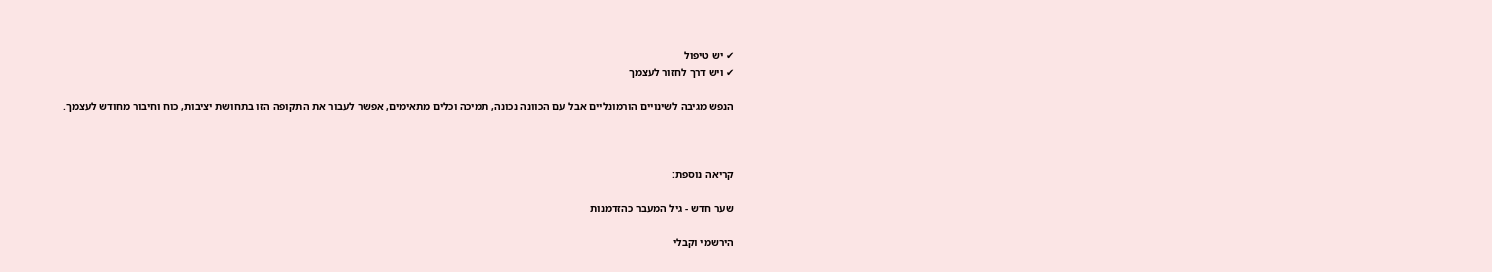✔ יש טיפול
✔ ויש דרך לחזור לעצמך

הנפש מגיבה לשינויים הורמונליים אבל עם הכוונה נכונה, תמיכה וכלים מתאימים, אפשר לעבור את התקופה הזו בתחושת יציבות, כוח וחיבור מחודש לעצמך.



קריאה נוספת:

שער חדש - גיל המעבר כהזדמנות

הירשמי וקבלי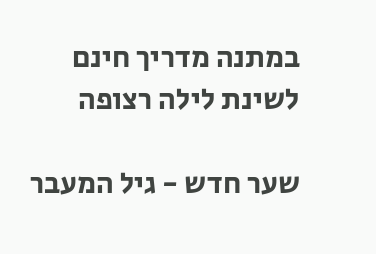במתנה מדריך חינם לשינת לילה רצופה

שער חדש - גיל המעבר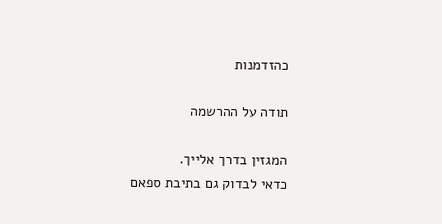כהזדמנות

תודה על ההרשמה

המגזין בדרך אלייך.
כדאי לבדוק גם בתיבת ספאם